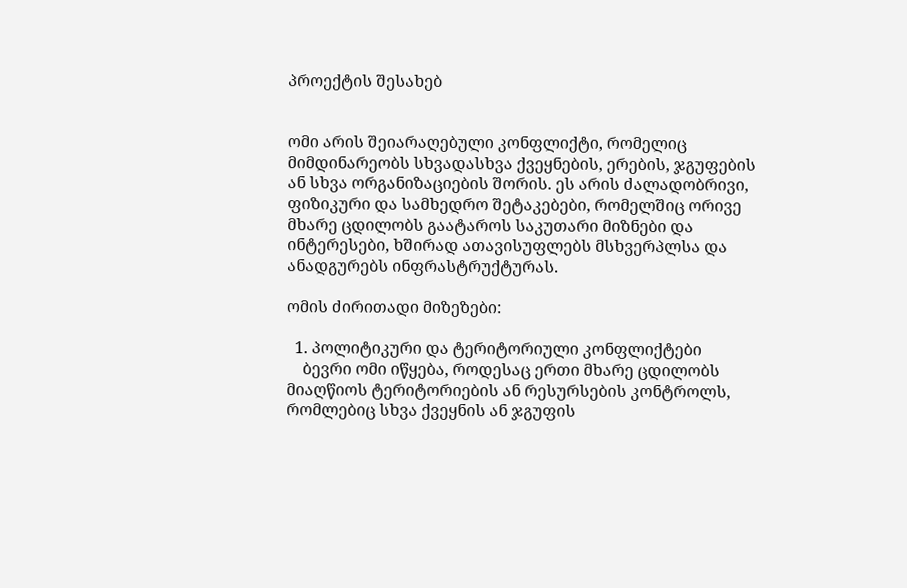პროექტის შესახებ


ომი არის შეიარაღებული კონფლიქტი, რომელიც მიმდინარეობს სხვადასხვა ქვეყნების, ერების, ჯგუფების ან სხვა ორგანიზაციების შორის. ეს არის ძალადობრივი, ფიზიკური და სამხედრო შეტაკებები, რომელშიც ორივე მხარე ცდილობს გაატაროს საკუთარი მიზნები და ინტერესები, ხშირად ათავისუფლებს მსხვერპლსა და ანადგურებს ინფრასტრუქტურას.

ომის ძირითადი მიზეზები:

  1. პოლიტიკური და ტერიტორიული კონფლიქტები
    ბევრი ომი იწყება, როდესაც ერთი მხარე ცდილობს მიაღწიოს ტერიტორიების ან რესურსების კონტროლს, რომლებიც სხვა ქვეყნის ან ჯგუფის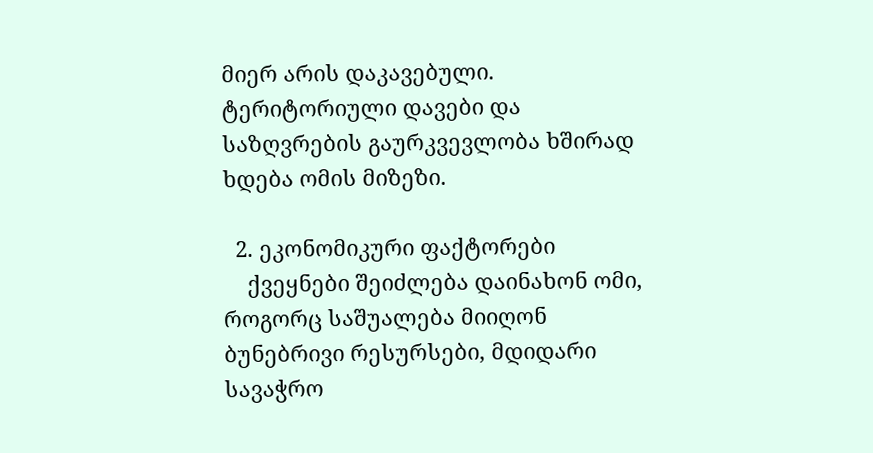მიერ არის დაკავებული. ტერიტორიული დავები და საზღვრების გაურკვევლობა ხშირად ხდება ომის მიზეზი.

  2. ეკონომიკური ფაქტორები
    ქვეყნები შეიძლება დაინახონ ომი, როგორც საშუალება მიიღონ ბუნებრივი რესურსები, მდიდარი სავაჭრო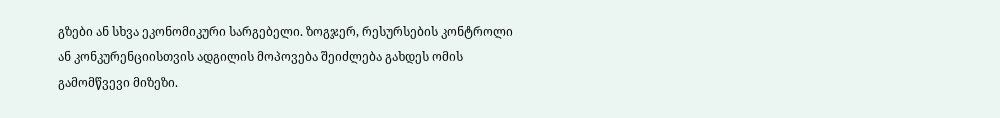გზები ან სხვა ეკონომიკური სარგებელი. ზოგჯერ, რესურსების კონტროლი ან კონკურენციისთვის ადგილის მოპოვება შეიძლება გახდეს ომის გამომწვევი მიზეზი.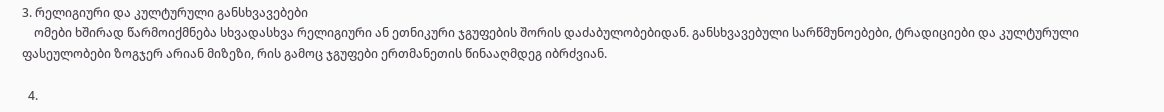3. რელიგიური და კულტურული განსხვავებები
    ომები ხშირად წარმოიქმნება სხვადასხვა რელიგიური ან ეთნიკური ჯგუფების შორის დაძაბულობებიდან. განსხვავებული სარწმუნოებები, ტრადიციები და კულტურული ფასეულობები ზოგჯერ არიან მიზეზი, რის გამოც ჯგუფები ერთმანეთის წინააღმდეგ იბრძვიან.

  4.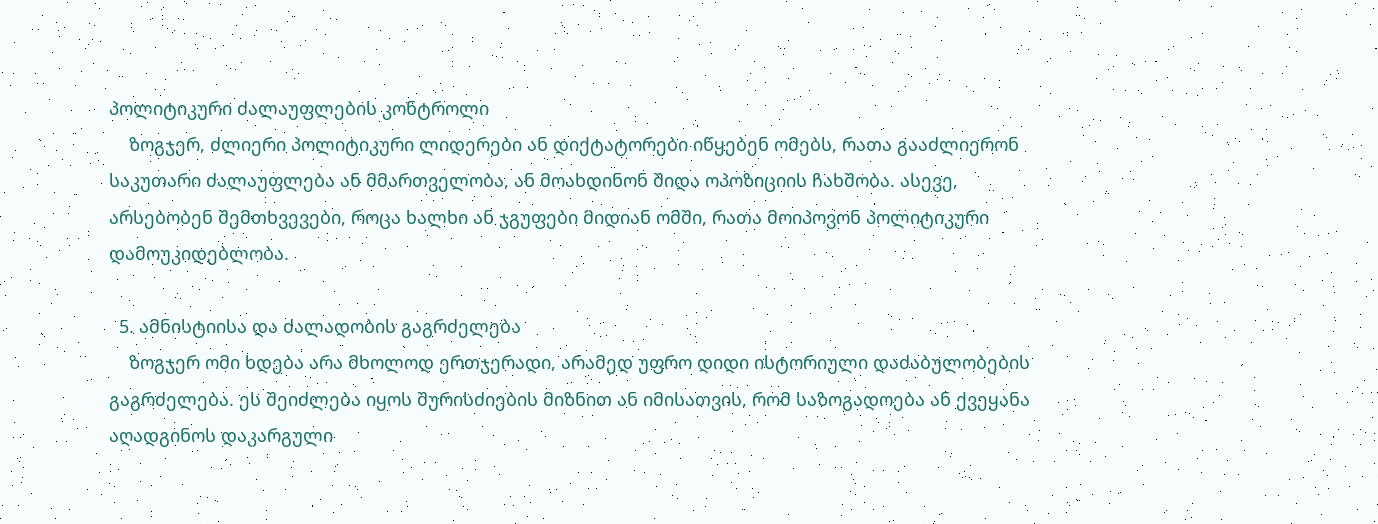პოლიტიკური ძალაუფლების კონტროლი
    ზოგჯერ, ძლიერი პოლიტიკური ლიდერები ან დიქტატორები იწყებენ ომებს, რათა გააძლიერონ საკუთარი ძალაუფლება ან მმართველობა, ან მოახდინონ შიდა ოპოზიციის ჩახშობა. ასევე, არსებობენ შემთხვევები, როცა ხალხი ან ჯგუფები მიდიან ომში, რათა მოიპოვონ პოლიტიკური დამოუკიდებლობა.

  5. ამნისტიისა და ძალადობის გაგრძელება
    ზოგჯერ ომი ხდება არა მხოლოდ ერთჯერადი, არამედ უფრო დიდი ისტორიული დაძაბულობების გაგრძელება. ეს შეიძლება იყოს შურისძიების მიზნით ან იმისათვის, რომ საზოგადოება ან ქვეყანა აღადგინოს დაკარგული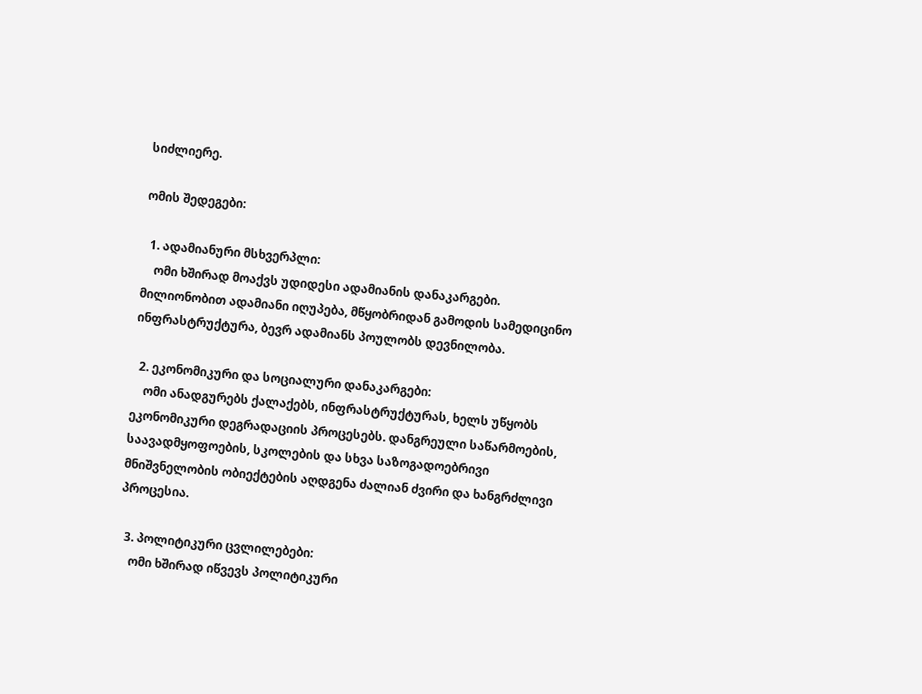სიძლიერე.

ომის შედეგები:

  1. ადამიანური მსხვერპლი:
    ომი ხშირად მოაქვს უდიდესი ადამიანის დანაკარგები. მილიონობით ადამიანი იღუპება, მწყობრიდან გამოდის სამედიცინო ინფრასტრუქტურა, ბევრ ადამიანს პოულობს დევნილობა.

  2. ეკონომიკური და სოციალური დანაკარგები:
    ომი ანადგურებს ქალაქებს, ინფრასტრუქტურას, ხელს უწყობს ეკონომიკური დეგრადაციის პროცესებს. დანგრეული საწარმოების, საავადმყოფოების, სკოლების და სხვა საზოგადოებრივი მნიშვნელობის ობიექტების აღდგენა ძალიან ძვირი და ხანგრძლივი პროცესია.

  3. პოლიტიკური ცვლილებები:
    ომი ხშირად იწვევს პოლიტიკური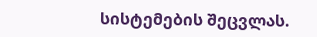სისტემების შეცვლას.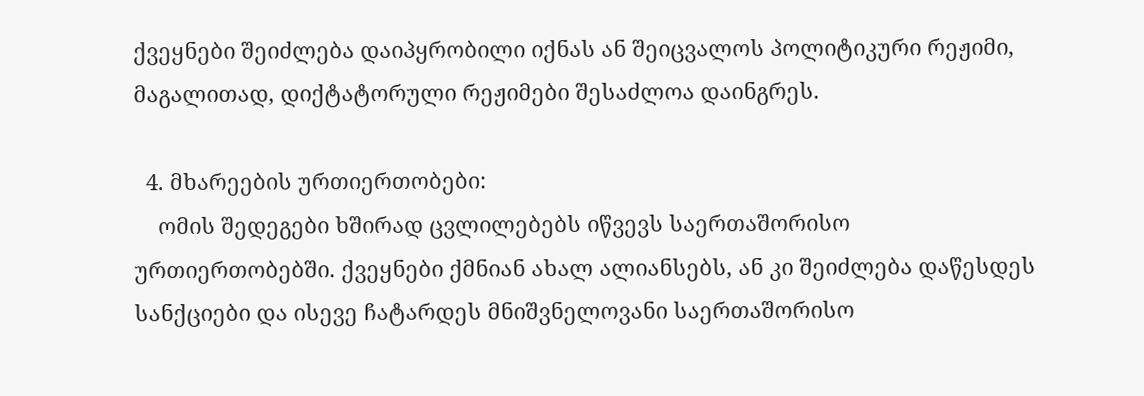ქვეყნები შეიძლება დაიპყრობილი იქნას ან შეიცვალოს პოლიტიკური რეჟიმი, მაგალითად, დიქტატორული რეჟიმები შესაძლოა დაინგრეს.

  4. მხარეების ურთიერთობები:
    ომის შედეგები ხშირად ცვლილებებს იწვევს საერთაშორისო ურთიერთობებში. ქვეყნები ქმნიან ახალ ალიანსებს, ან კი შეიძლება დაწესდეს სანქციები და ისევე ჩატარდეს მნიშვნელოვანი საერთაშორისო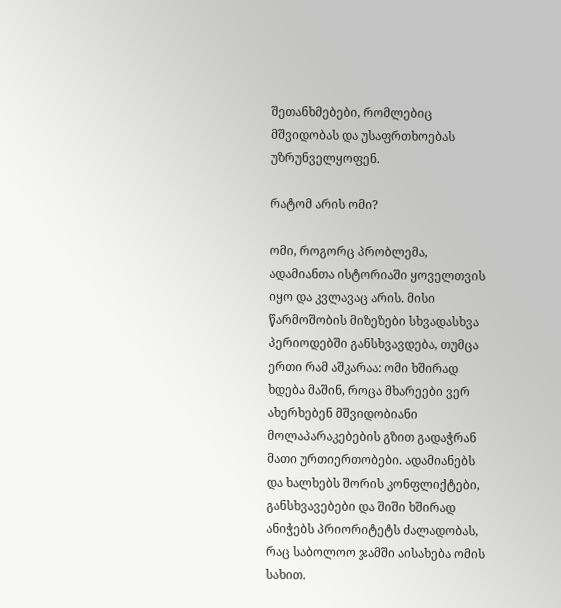შეთანხმებები, რომლებიც მშვიდობას და უსაფრთხოებას უზრუნველყოფენ.

რატომ არის ომი?

ომი, როგორც პრობლემა, ადამიანთა ისტორიაში ყოველთვის იყო და კვლავაც არის. მისი წარმოშობის მიზეზები სხვადასხვა პერიოდებში განსხვავდება, თუმცა ერთი რამ აშკარაა: ომი ხშირად ხდება მაშინ, როცა მხარეები ვერ ახერხებენ მშვიდობიანი მოლაპარაკებების გზით გადაჭრან მათი ურთიერთობები. ადამიანებს და ხალხებს შორის კონფლიქტები, განსხვავებები და შიში ხშირად ანიჭებს პრიორიტეტს ძალადობას, რაც საბოლოო ჯამში აისახება ომის სახით.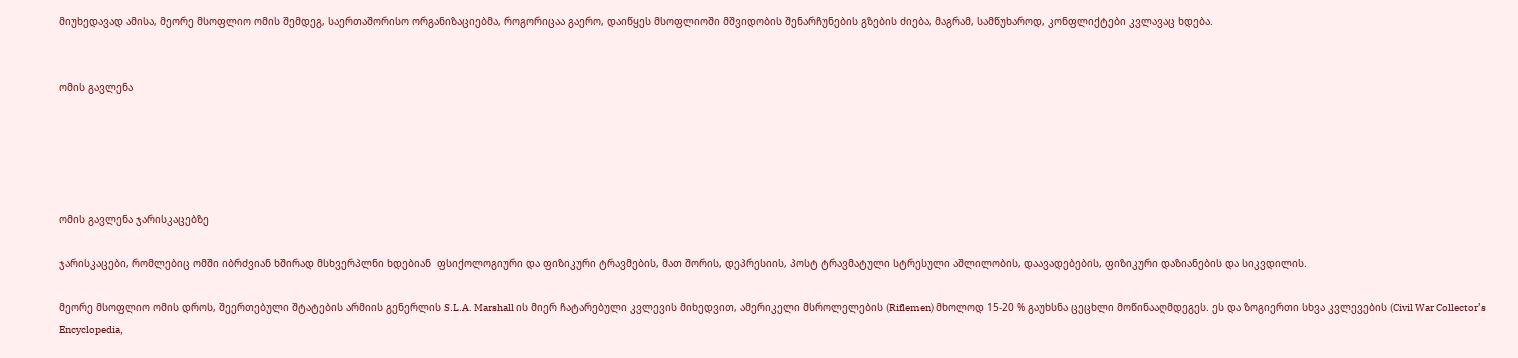მიუხედავად ამისა, მეორე მსოფლიო ომის შემდეგ, საერთაშორისო ორგანიზაციებმა, როგორიცაა გაერო, დაიწყეს მსოფლიოში მშვიდობის შენარჩუნების გზების ძიება, მაგრამ, სამწუხაროდ, კონფლიქტები კვლავაც ხდება.


ომის გავლენა





ომის გავლენა ჯარისკაცებზე

ჯარისკაცები, რომლებიც ომში იბრძვიან ხშირად მსხვერპლნი ხდებიან  ფსიქოლოგიური და ფიზიკური ტრავმების, მათ შორის, დეპრესიის, პოსტ ტრავმატული სტრესული აშლილობის, დაავადებების, ფიზიკური დაზიანების და სიკვდილის.

მეორე მსოფლიო ომის დროს, შეერთებული შტატების არმიის გენერლის S.L.A. Marshall ის მიერ ჩატარებული კვლევის მიხედვით, ამერიკელი მსროლელების (Riflemen) მხოლოდ 15-20 % გაუხსნა ცეცხლი მოწინააღმდეგეს. ეს და ზოგიერთი სხვა კვლევების (Civil War Collector’s Encyclopedia,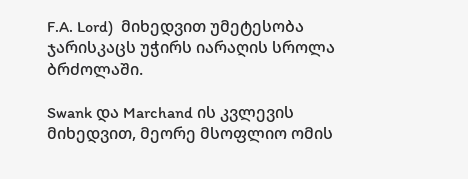F.A. Lord)  მიხედვით უმეტესობა ჯარისკაცს უჭირს იარაღის სროლა ბრძოლაში.

Swank და Marchand ის კვლევის მიხედვით, მეორე მსოფლიო ომის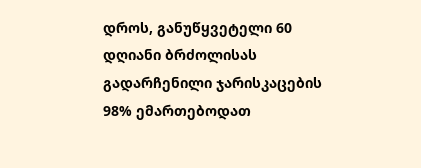დროს, განუწყვეტელი 60 დღიანი ბრძოლისას გადარჩენილი ჯარისკაცების 98% ემართებოდათ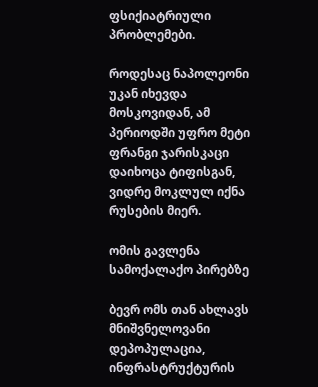ფსიქიატრიული პრობლემები.

როდესაც ნაპოლეონი უკან იხევდა მოსკოვიდან, ამ პერიოდში უფრო მეტი ფრანგი ჯარისკაცი დაიხოცა ტიფისგან, ვიდრე მოკლულ იქნა რუსების მიერ.

ომის გავლენა სამოქალაქო პირებზე

ბევრ ომს თან ახლავს მნიშვნელოვანი დეპოპულაცია, ინფრასტრუქტურის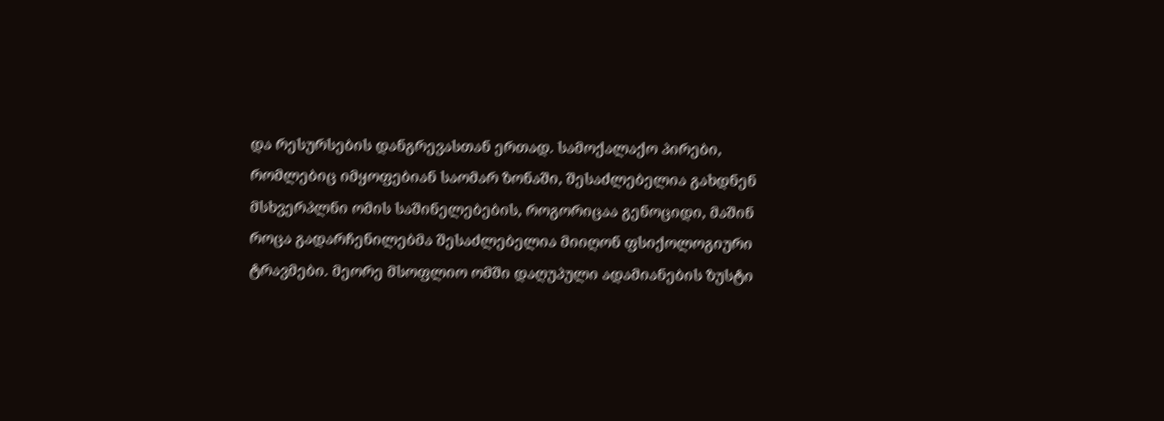და რესურსების დანგრევასთან ერთად. სამოქალაქო პირები, რომლებიც იმყოფებიან საომარ ზონაში, შესაძლებელია გახდნენ მსხვერპლნი ომის საშინელებების, როგორიცაა გენოციდი, მაშინ როცა გადარჩენილებმა შესაძლებელია მიიღონ ფსიქოლოგიური ტრავმები. მეორე მსოფლიო ომში დაღუპული ადამიანების ზუსტი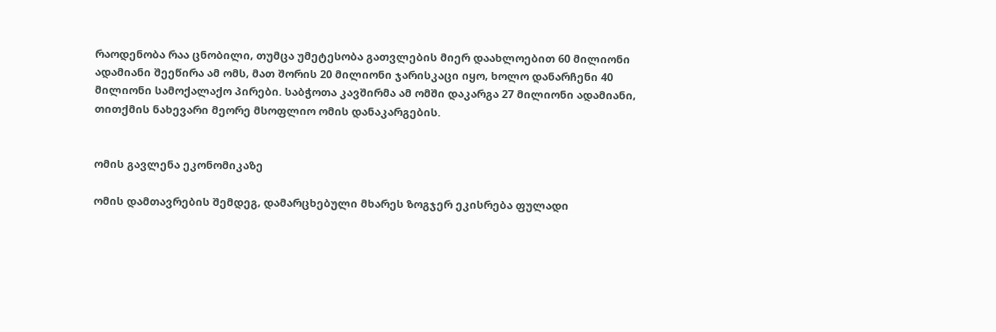რაოდენობა რაა ცნობილი, თუმცა უმეტესობა გათვლების მიერ დაახლოებით 60 მილიონი ადამიანი შეეწირა ამ ომს, მათ შორის 20 მილიონი ჯარისკაცი იყო, ხოლო დანარჩენი 40 მილიონი სამოქალაქო პირები. საბჭოთა კავშირმა ამ ომში დაკარგა 27 მილიონი ადამიანი, თითქმის ნახევარი მეორე მსოფლიო ომის დანაკარგების.


ომის გავლენა ეკონომიკაზე

ომის დამთავრების შემდეგ, დამარცხებული მხარეს ზოგჯერ ეკისრება ფულადი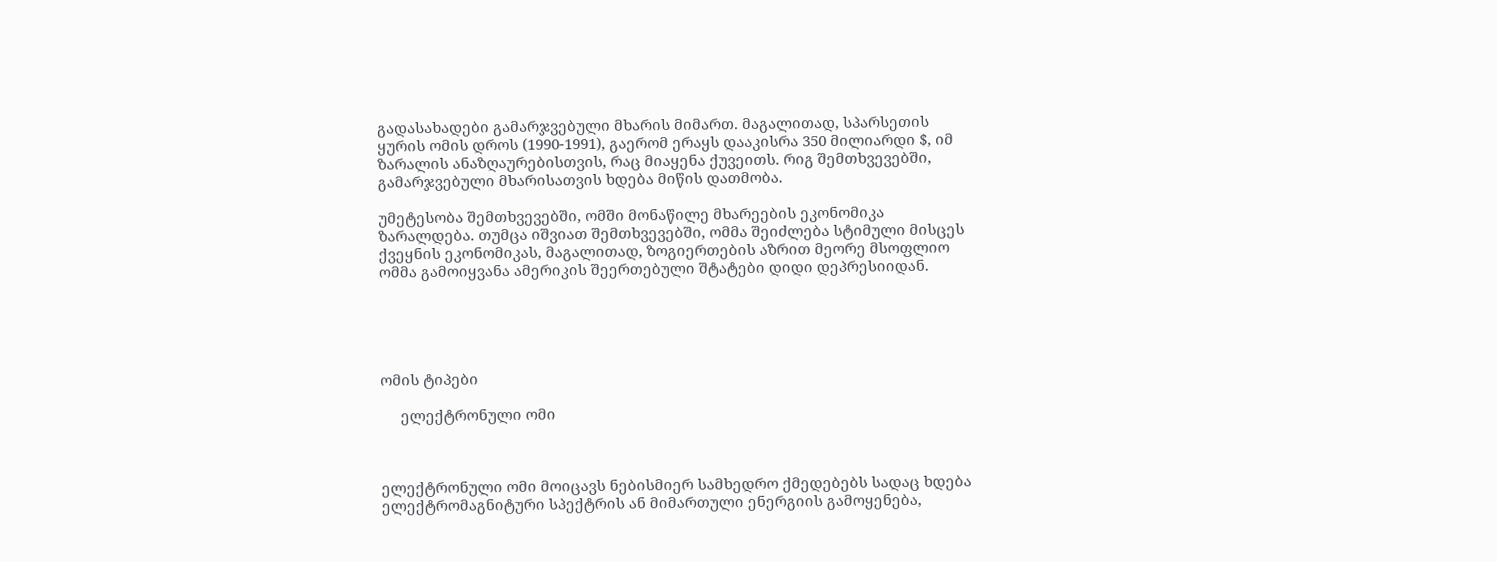გადასახადები გამარჯვებული მხარის მიმართ. მაგალითად, სპარსეთის ყურის ომის დროს (1990-1991), გაერომ ერაყს დააკისრა 350 მილიარდი $, იმ ზარალის ანაზღაურებისთვის, რაც მიაყენა ქუვეითს. რიგ შემთხვევებში, გამარჯვებული მხარისათვის ხდება მიწის დათმობა.

უმეტესობა შემთხვევებში, ომში მონაწილე მხარეების ეკონომიკა ზარალდება. თუმცა იშვიათ შემთხვევებში, ომმა შეიძლება სტიმული მისცეს ქვეყნის ეკონომიკას, მაგალითად, ზოგიერთების აზრით მეორე მსოფლიო ომმა გამოიყვანა ამერიკის შეერთებული შტატები დიდი დეპრესიიდან.





ომის ტიპები

     ელექტრონული ომი



ელექტრონული ომი მოიცავს ნებისმიერ სამხედრო ქმედებებს სადაც ხდება ელექტრომაგნიტური სპექტრის ან მიმართული ენერგიის გამოყენება,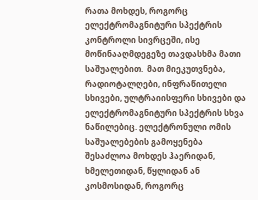რათა მოხდეს, როგორც ელექტრომაგნიტური სპექტრის კონტროლი სივრცეში, ისე მოწინააღმდეგეზე თავდასხმა მათი საშუალებით.  მათ მიეკუთვნება, რადიოტალღები, ინფრაწითელი სხივები, ულტრაიისფერი სხივები და ელექტრომაგნიტური სპექტრის სხვა ნაწილებიც. ელექტრონული ომის საშუალებების გამოყენება შესაძლოა მოხდეს ჰაერიდან, ხმელეთიდან, წყლიდან ან კოსმოსიდან, როგორც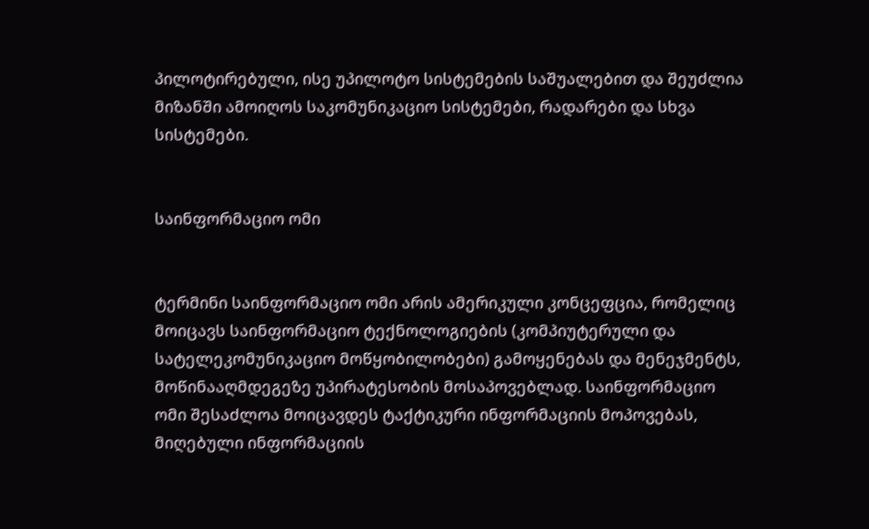პილოტირებული, ისე უპილოტო სისტემების საშუალებით და შეუძლია მიზანში ამოიღოს საკომუნიკაციო სისტემები, რადარები და სხვა სისტემები.


საინფორმაციო ომი


ტერმინი საინფორმაციო ომი არის ამერიკული კონცეფცია, რომელიც მოიცავს საინფორმაციო ტექნოლოგიების (კომპიუტერული და სატელეკომუნიკაციო მოწყობილობები) გამოყენებას და მენეჯმენტს, მოწინააღმდეგეზე უპირატესობის მოსაპოვებლად. საინფორმაციო ომი შესაძლოა მოიცავდეს ტაქტიკური ინფორმაციის მოპოვებას, მიღებული ინფორმაციის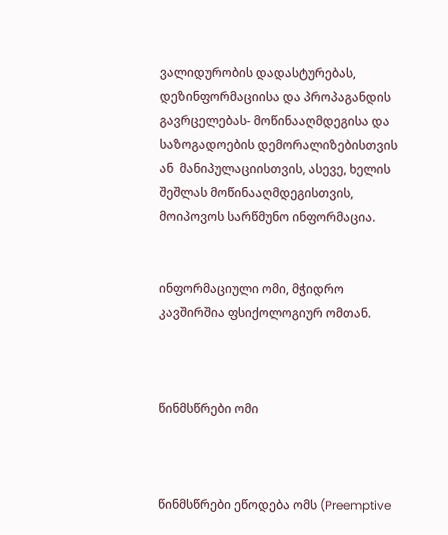ვალიდურობის დადასტურებას, დეზინფორმაციისა და პროპაგანდის გავრცელებას- მოწინააღმდეგისა და საზოგადოების დემორალიზებისთვის ან  მანიპულაციისთვის, ასევე, ხელის შეშლას მოწინააღმდეგისთვის, მოიპოვოს სარწმუნო ინფორმაცია.


ინფორმაციული ომი, მჭიდრო კავშირშია ფსიქოლოგიურ ომთან.



წინმსწრები ომი



წინმსწრები ეწოდება ომს (Preemptive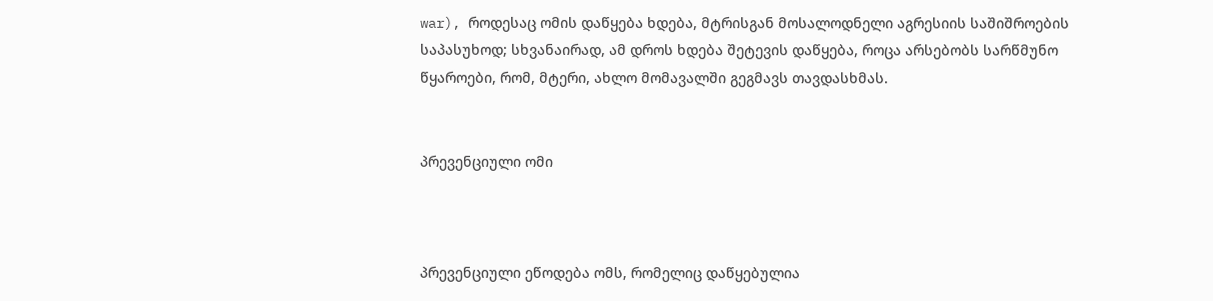war), როდესაც ომის დაწყება ხდება, მტრისგან მოსალოდნელი აგრესიის საშიშროების საპასუხოდ; სხვანაირად, ამ დროს ხდება შეტევის დაწყება, როცა არსებობს სარწმუნო წყაროები, რომ, მტერი, ახლო მომავალში გეგმავს თავდასხმას.


პრევენციული ომი



პრევენციული ეწოდება ომს, რომელიც დაწყებულია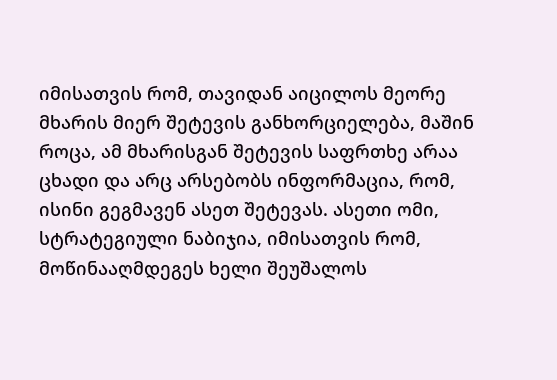იმისათვის რომ, თავიდან აიცილოს მეორე მხარის მიერ შეტევის განხორციელება, მაშინ როცა, ამ მხარისგან შეტევის საფრთხე არაა ცხადი და არც არსებობს ინფორმაცია, რომ, ისინი გეგმავენ ასეთ შეტევას. ასეთი ომი, სტრატეგიული ნაბიჯია, იმისათვის რომ, მოწინააღმდეგეს ხელი შეუშალოს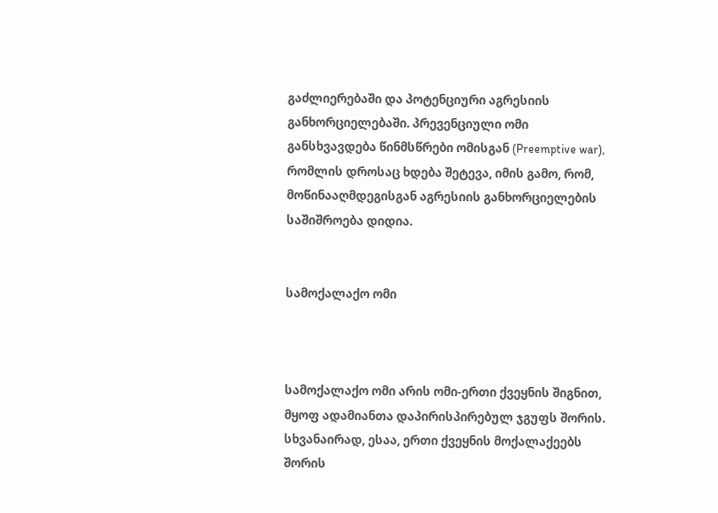გაძლიერებაში და პოტენციური აგრესიის განხორციელებაში. პრევენციული ომი განსხვავდება წინმსწრები ომისგან (Preemptive war), რომლის დროსაც ხდება შეტევა, იმის გამო, რომ, მოწინააღმდეგისგან აგრესიის განხორციელების საშიშროება დიდია.


სამოქალაქო ომი



სამოქალაქო ომი არის ომი-ერთი ქვეყნის შიგნით, მყოფ ადამიანთა დაპირისპირებულ ჯგუფს შორის. სხვანაირად, ესაა, ერთი ქვეყნის მოქალაქეებს შორის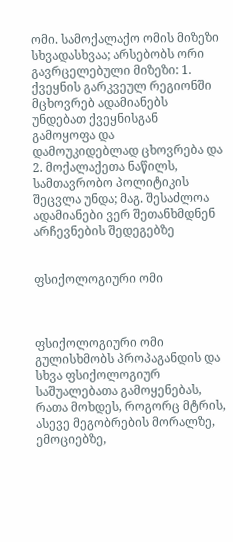ომი. სამოქალაქო ომის მიზეზი სხვადასხვაა; არსებობს ორი გავრცელებული მიზეზი: 1. ქვეყნის გარკვეულ რეგიონში მცხოვრებ ადამიანებს უნდებათ ქვეყნისგან გამოყოფა და დამოუკიდებლად ცხოვრება და 2. მოქალაქეთა ნაწილს, სამთავრობო პოლიტიკის შეცვლა უნდა; მაგ. შესაძლოა ადამიანები ვერ შეთანხმდნენ არჩევნების შედეგებზე


ფსიქოლოგიური ომი



ფსიქოლოგიური ომი გულისხმობს პროპაგანდის და სხვა ფსიქოლოგიურ საშუალებათა გამოყენებას, რათა მოხდეს, როგორც მტრის, ასევე მეგობრების მორალზე, ემოციებზე,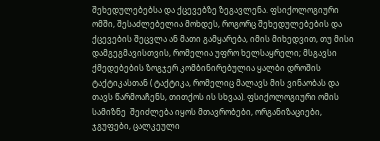შეხედულებებსა და ქცევებზე ზეგავლენა. ფსიქოლოგიური ომში, შესაძლებელია მოხდეს, როგორც შეხედულებების და ქცევების შეცვლა ან მათი გამყარება, იმის მიხედვით, თუ მისი დამგეგმავისთვის, რომელია უფრო ხელსაყრელი; მსგავსი ქმედებების ზოგჯერ კომბინირებულია ყალბი დროშის ტაქტიკასთან ( ტაქტიკა, რომელიც მალავს მის ვინაობას და თავს წარმოაჩენს, თითქოს ის სხვაა). ფსიქოლოგიური ომის სამიზნე  შეიძლება იყოს მთავრობები, ორგანიზაციები, ჯგუფები, ცალკეული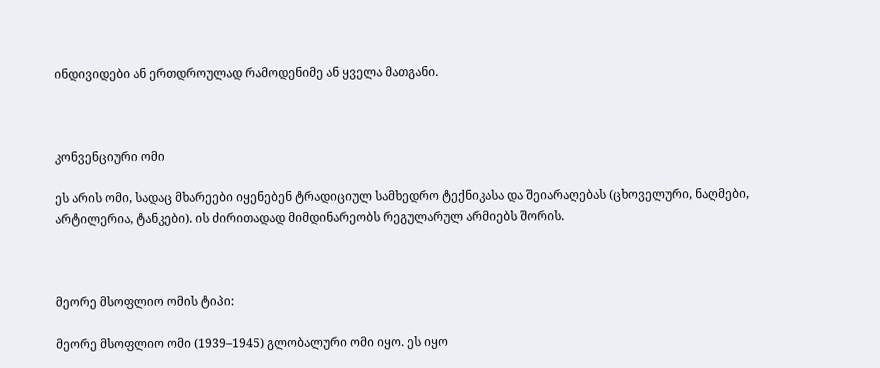ინდივიდები ან ერთდროულად რამოდენიმე ან ყველა მათგანი.



კონვენციური ომი

ეს არის ომი, სადაც მხარეები იყენებენ ტრადიციულ სამხედრო ტექნიკასა და შეიარაღებას (ცხოველური, ნაღმები, არტილერია, ტანკები). ის ძირითადად მიმდინარეობს რეგულარულ არმიებს შორის.



მეორე მსოფლიო ომის ტიპი:

მეორე მსოფლიო ომი (1939–1945) გლობალური ომი იყო. ეს იყო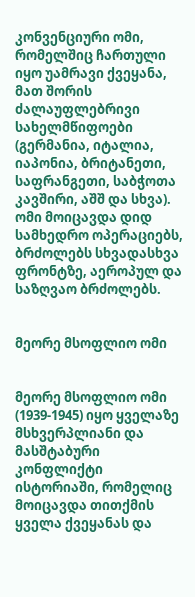კონვენციური ომი, რომელშიც ჩართული იყო უამრავი ქვეყანა, მათ შორის ძალაუფლებრივი სახელმწიფოები (გერმანია, იტალია, იაპონია, ბრიტანეთი, საფრანგეთი, საბჭოთა კავშირი, აშშ და სხვა). ომი მოიცავდა დიდ სამხედრო ოპერაციებს, ბრძოლებს სხვადასხვა ფრონტზე, აეროპულ და საზღვაო ბრძოლებს.


მეორე მსოფლიო ომი


მეორე მსოფლიო ომი (1939-1945) იყო ყველაზე მსხვერპლიანი და მასშტაბური კონფლიქტი ისტორიაში, რომელიც მოიცავდა თითქმის ყველა ქვეყანას და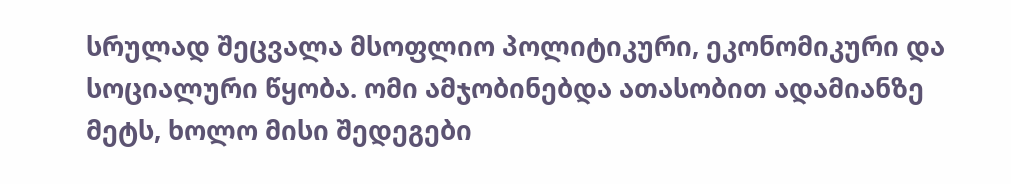სრულად შეცვალა მსოფლიო პოლიტიკური, ეკონომიკური და სოციალური წყობა. ომი ამჯობინებდა ათასობით ადამიანზე მეტს, ხოლო მისი შედეგები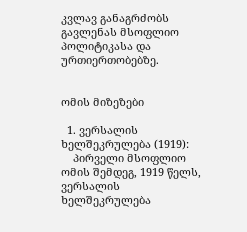კვლავ განაგრძობს გავლენას მსოფლიო პოლიტიკასა და ურთიერთობებზე.


ომის მიზეზები

  1. ვერსალის ხელშეკრულება (1919):
    პირველი მსოფლიო ომის შემდეგ, 1919 წელს, ვერსალის ხელშეკრულება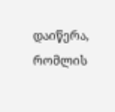დაიწერა, რომლის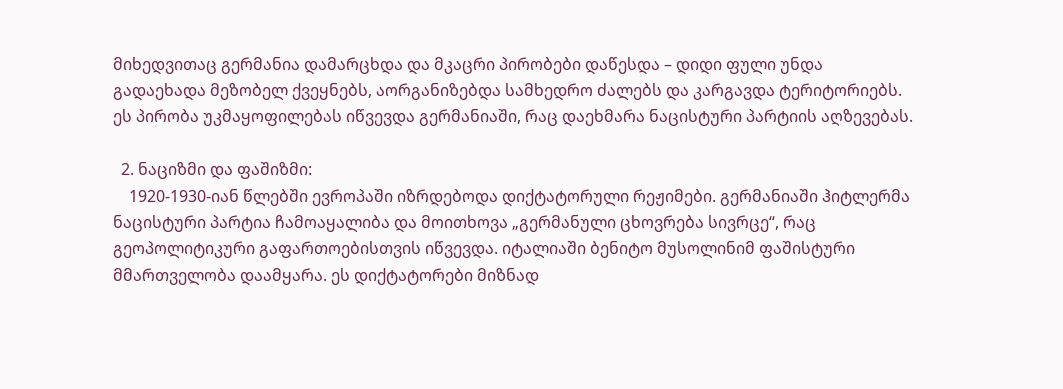მიხედვითაც გერმანია დამარცხდა და მკაცრი პირობები დაწესდა – დიდი ფული უნდა გადაეხადა მეზობელ ქვეყნებს, აორგანიზებდა სამხედრო ძალებს და კარგავდა ტერიტორიებს. ეს პირობა უკმაყოფილებას იწვევდა გერმანიაში, რაც დაეხმარა ნაცისტური პარტიის აღზევებას.

  2. ნაციზმი და ფაშიზმი:
    1920-1930-იან წლებში ევროპაში იზრდებოდა დიქტატორული რეჟიმები. გერმანიაში ჰიტლერმა ნაცისტური პარტია ჩამოაყალიბა და მოითხოვა „გერმანული ცხოვრება სივრცე“, რაც გეოპოლიტიკური გაფართოებისთვის იწვევდა. იტალიაში ბენიტო მუსოლინიმ ფაშისტური მმართველობა დაამყარა. ეს დიქტატორები მიზნად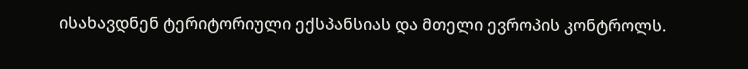ისახავდნენ ტერიტორიული ექსპანსიას და მთელი ევროპის კონტროლს.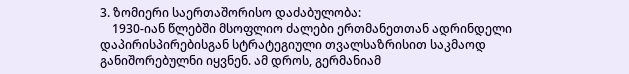3. ზომიერი საერთაშორისო დაძაბულობა:
    1930-იან წლებში მსოფლიო ძალები ერთმანეთთან ადრინდელი დაპირისპირებისგან სტრატეგიული თვალსაზრისით საკმაოდ განიშორებულნი იყვნენ. ამ დროს, გერმანიამ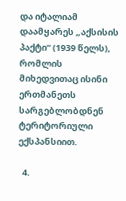და იტალიამ დაამყარეს „აქსისის პაქტი“ (1939 წელს), რომლის მიხედვითაც ისინი ერთმანეთს სარგებლობდნენ ტერიტორიული ექსპანსიით.

  4.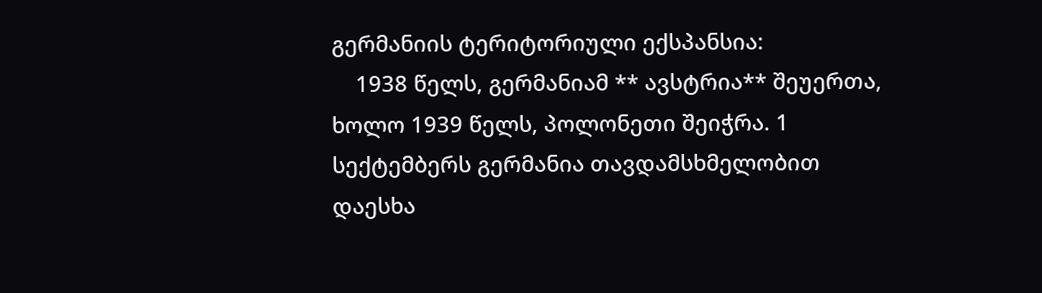გერმანიის ტერიტორიული ექსპანსია:
    1938 წელს, გერმანიამ ** ავსტრია** შეუერთა, ხოლო 1939 წელს, პოლონეთი შეიჭრა. 1 სექტემბერს გერმანია თავდამსხმელობით დაესხა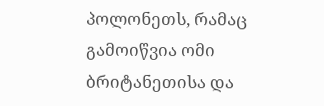პოლონეთს, რამაც გამოიწვია ომი ბრიტანეთისა და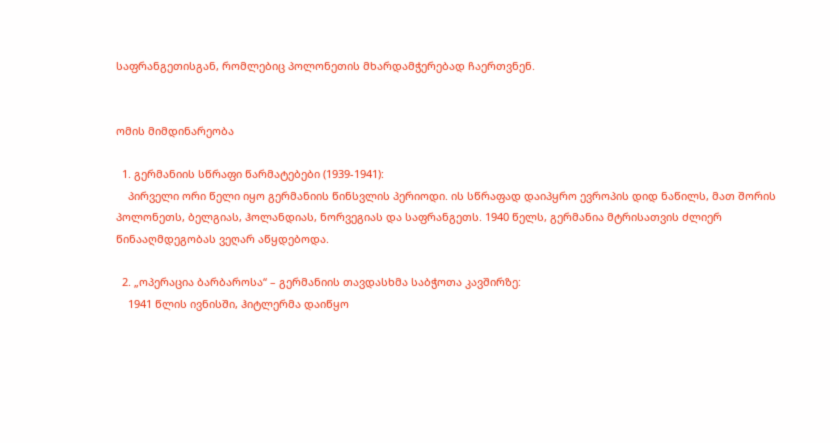საფრანგეთისგან, რომლებიც პოლონეთის მხარდამჭერებად ჩაერთვნენ.


ომის მიმდინარეობა

  1. გერმანიის სწრაფი წარმატებები (1939-1941):
    პირველი ორი წელი იყო გერმანიის წინსვლის პერიოდი. ის სწრაფად დაიპყრო ევროპის დიდ ნაწილს, მათ შორის პოლონეთს, ბელგიას, ჰოლანდიას, ნორვეგიას და საფრანგეთს. 1940 წელს, გერმანია მტრისათვის ძლიერ წინააღმდეგობას ვეღარ აწყდებოდა.

  2. „ოპერაცია ბარბაროსა“ – გერმანიის თავდასხმა საბჭოთა კავშირზე:
    1941 წლის ივნისში, ჰიტლერმა დაიწყო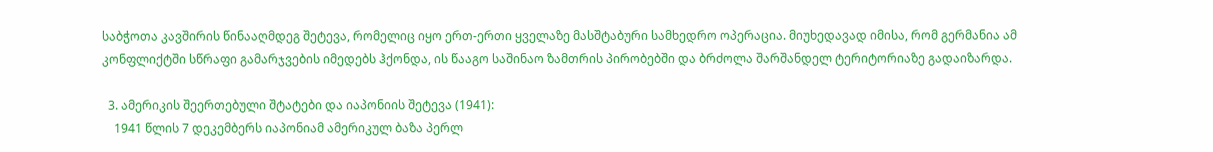საბჭოთა კავშირის წინააღმდეგ შეტევა, რომელიც იყო ერთ-ერთი ყველაზე მასშტაბური სამხედრო ოპერაცია. მიუხედავად იმისა, რომ გერმანია ამ კონფლიქტში სწრაფი გამარჯვების იმედებს ჰქონდა, ის წააგო საშინაო ზამთრის პირობებში და ბრძოლა შარშანდელ ტერიტორიაზე გადაიზარდა.

  3. ამერიკის შეერთებული შტატები და იაპონიის შეტევა (1941):
    1941 წლის 7 დეკემბერს იაპონიამ ამერიკულ ბაზა პერლ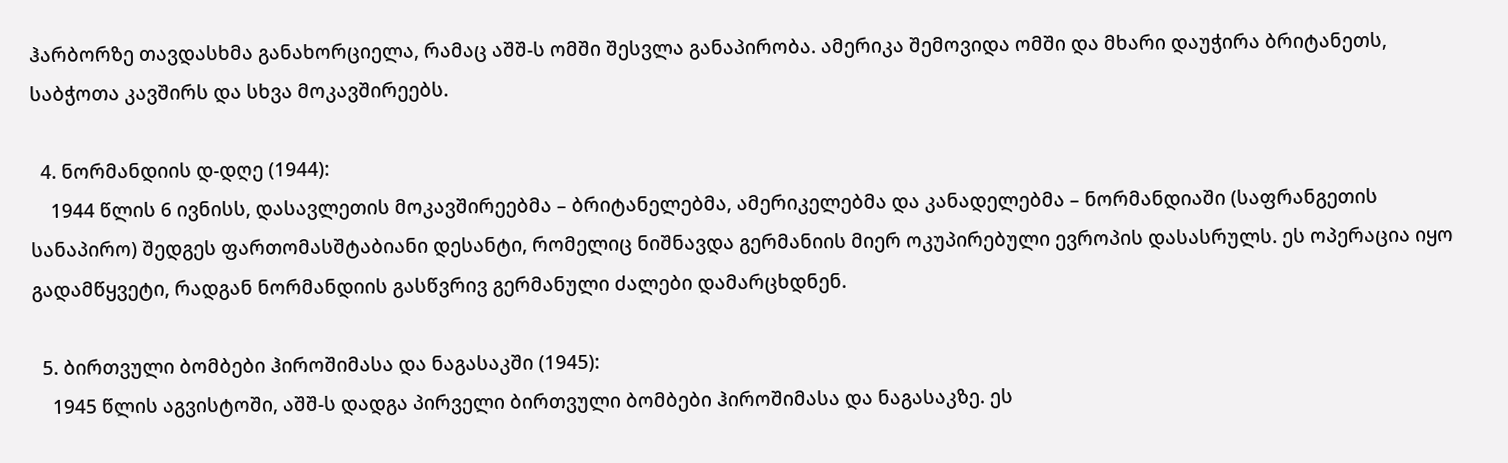ჰარბორზე თავდასხმა განახორციელა, რამაც აშშ-ს ომში შესვლა განაპირობა. ამერიკა შემოვიდა ომში და მხარი დაუჭირა ბრიტანეთს, საბჭოთა კავშირს და სხვა მოკავშირეებს.

  4. ნორმანდიის დ-დღე (1944):
    1944 წლის 6 ივნისს, დასავლეთის მოკავშირეებმა – ბრიტანელებმა, ამერიკელებმა და კანადელებმა – ნორმანდიაში (საფრანგეთის სანაპირო) შედგეს ფართომასშტაბიანი დესანტი, რომელიც ნიშნავდა გერმანიის მიერ ოკუპირებული ევროპის დასასრულს. ეს ოპერაცია იყო გადამწყვეტი, რადგან ნორმანდიის გასწვრივ გერმანული ძალები დამარცხდნენ.

  5. ბირთვული ბომბები ჰიროშიმასა და ნაგასაკში (1945):
    1945 წლის აგვისტოში, აშშ-ს დადგა პირველი ბირთვული ბომბები ჰიროშიმასა და ნაგასაკზე. ეს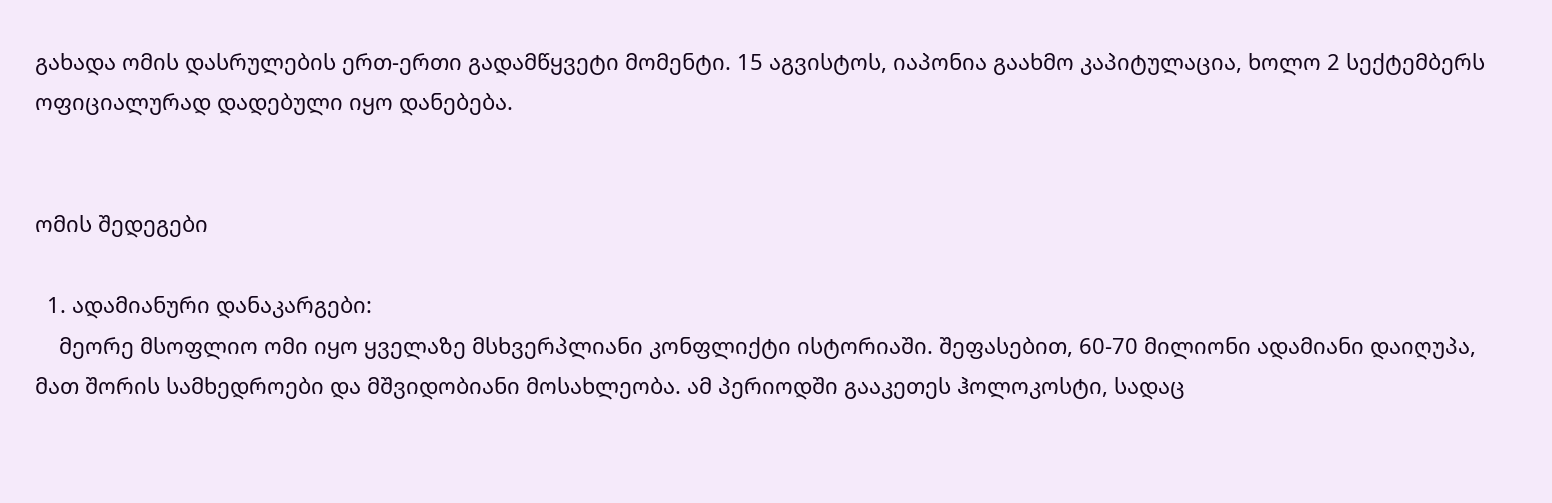გახადა ომის დასრულების ერთ-ერთი გადამწყვეტი მომენტი. 15 აგვისტოს, იაპონია გაახმო კაპიტულაცია, ხოლო 2 სექტემბერს ოფიციალურად დადებული იყო დანებება.


ომის შედეგები

  1. ადამიანური დანაკარგები:
    მეორე მსოფლიო ომი იყო ყველაზე მსხვერპლიანი კონფლიქტი ისტორიაში. შეფასებით, 60-70 მილიონი ადამიანი დაიღუპა, მათ შორის სამხედროები და მშვიდობიანი მოსახლეობა. ამ პერიოდში გააკეთეს ჰოლოკოსტი, სადაც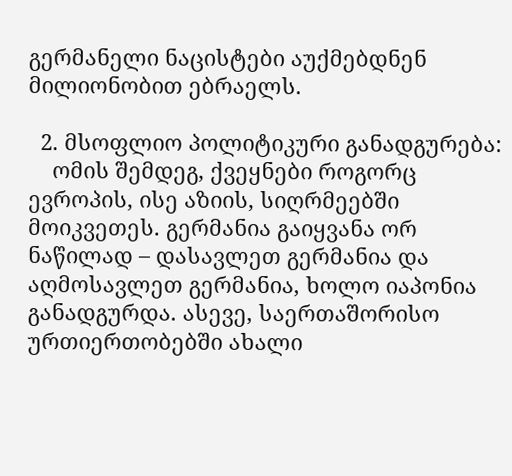გერმანელი ნაცისტები აუქმებდნენ მილიონობით ებრაელს.

  2. მსოფლიო პოლიტიკური განადგურება:
    ომის შემდეგ, ქვეყნები როგორც ევროპის, ისე აზიის, სიღრმეებში მოიკვეთეს. გერმანია გაიყვანა ორ ნაწილად – დასავლეთ გერმანია და აღმოსავლეთ გერმანია, ხოლო იაპონია განადგურდა. ასევე, საერთაშორისო ურთიერთობებში ახალი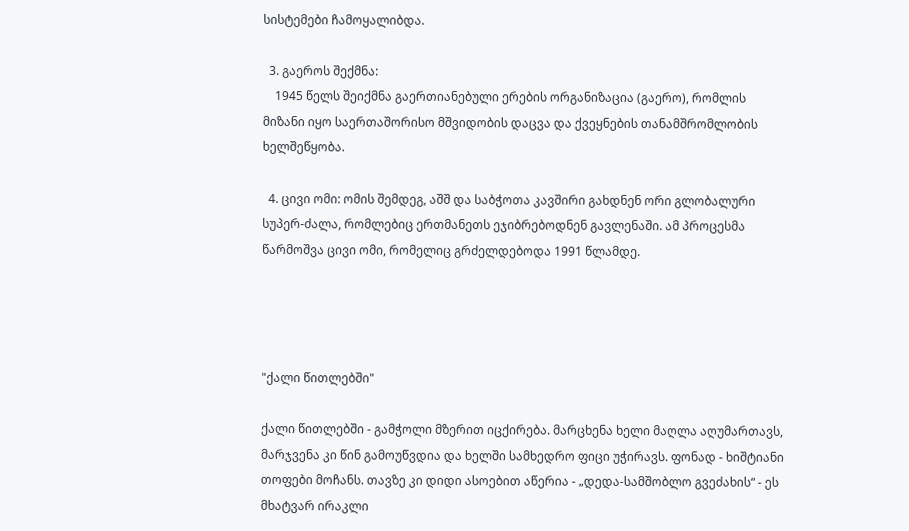სისტემები ჩამოყალიბდა.

  3. გაეროს შექმნა:
    1945 წელს შეიქმნა გაერთიანებული ერების ორგანიზაცია (გაერო), რომლის მიზანი იყო საერთაშორისო მშვიდობის დაცვა და ქვეყნების თანამშრომლობის ხელშეწყობა.

  4. ცივი ომი: ომის შემდეგ, აშშ და საბჭოთა კავშირი გახდნენ ორი გლობალური სუპერ-ძალა, რომლებიც ერთმანეთს ეჯიბრებოდნენ გავლენაში. ამ პროცესმა წარმოშვა ცივი ომი, რომელიც გრძელდებოდა 1991 წლამდე.




"ქალი წითლებში"

ქალი წითლებში - გამჭოლი მზერით იცქირება. მარცხენა ხელი მაღლა აღუმართავს, მარჯვენა კი წინ გამოუწვდია და ხელში სამხედრო ფიცი უჭირავს. ფონად - ხიშტიანი თოფები მოჩანს. თავზე კი დიდი ასოებით აწერია - „დედა-სამშობლო გვეძახის“ - ეს მხატვარ ირაკლი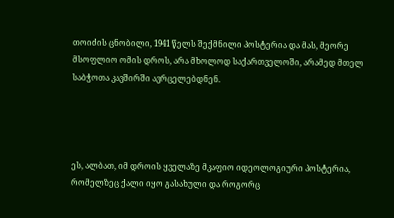თოიძის ცნობილი, 1941 წელს შექმნილი პოსტერია და მას, მეორე მსოფლიო ომის დროს, არა მხოლოდ საქართველოში, არამედ მთელ საბჭოთა კავშირში ავრცელებდნენ.




ეს, ალბათ, იმ დროის ყველაზე მკაფიო იდეოლოგიური პოსტერია, რომელზეც ქალი იყო გასახული და როგორც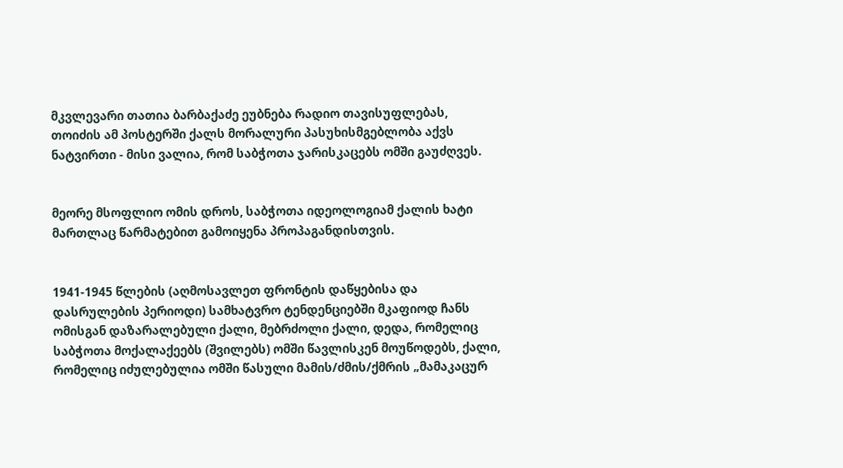მკვლევარი თათია ბარბაქაძე ეუბნება რადიო თავისუფლებას, თოიძის ამ პოსტერში ქალს მორალური პასუხისმგებლობა აქვს ნატვირთი - მისი ვალია, რომ საბჭოთა ჯარისკაცებს ომში გაუძღვეს.


მეორე მსოფლიო ომის დროს, საბჭოთა იდეოლოგიამ ქალის ხატი მართლაც წარმატებით გამოიყენა პროპაგანდისთვის.


1941-1945 წლების (აღმოსავლეთ ფრონტის დაწყებისა და დასრულების პერიოდი) სამხატვრო ტენდენციებში მკაფიოდ ჩანს ომისგან დაზარალებული ქალი, მებრძოლი ქალი, დედა, რომელიც საბჭოთა მოქალაქეებს (შვილებს) ომში წავლისკენ მოუწოდებს, ქალი, რომელიც იძულებულია ომში წასული მამის/ძმის/ქმრის „მამაკაცურ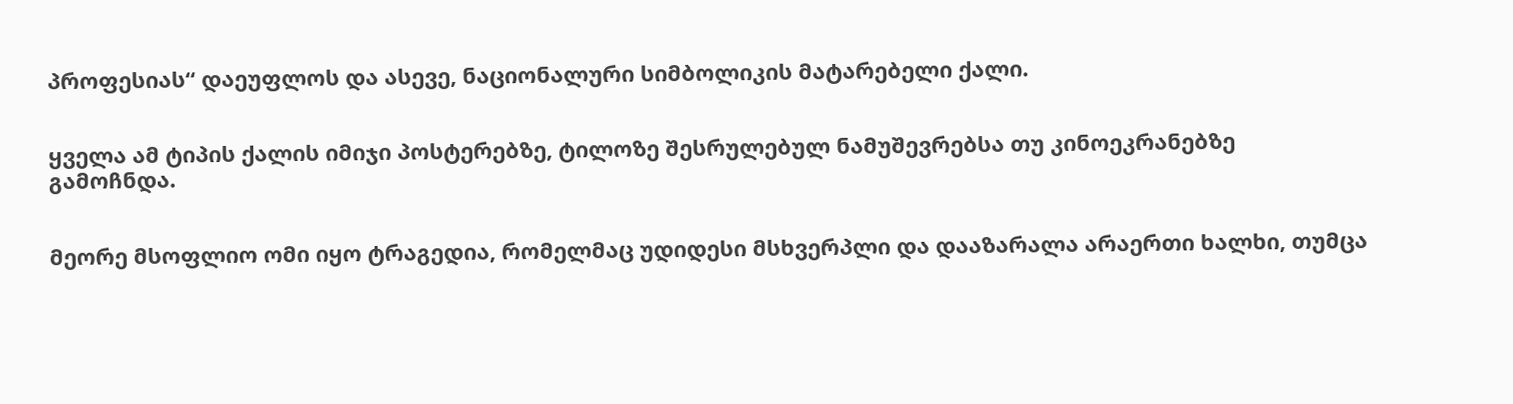პროფესიას“ დაეუფლოს და ასევე, ნაციონალური სიმბოლიკის მატარებელი ქალი.


ყველა ამ ტიპის ქალის იმიჯი პოსტერებზე, ტილოზე შესრულებულ ნამუშევრებსა თუ კინოეკრანებზე გამოჩნდა.


მეორე მსოფლიო ომი იყო ტრაგედია, რომელმაც უდიდესი მსხვერპლი და დააზარალა არაერთი ხალხი, თუმცა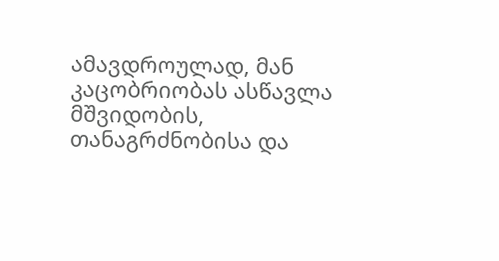ამავდროულად, მან კაცობრიობას ასწავლა მშვიდობის, თანაგრძნობისა და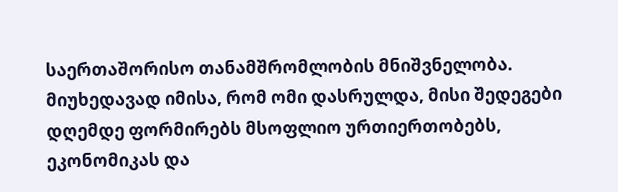საერთაშორისო თანამშრომლობის მნიშვნელობა. მიუხედავად იმისა, რომ ომი დასრულდა, მისი შედეგები დღემდე ფორმირებს მსოფლიო ურთიერთობებს, ეკონომიკას და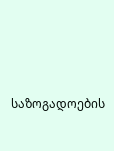საზოგადოების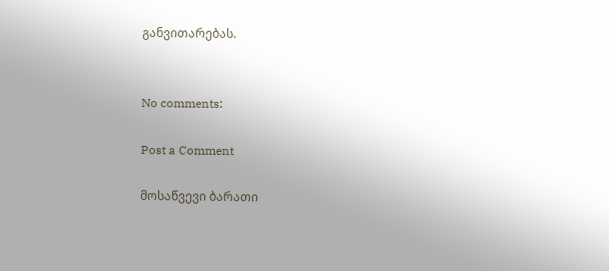განვითარებას.


No comments:

Post a Comment

მოსაწვევი ბარათი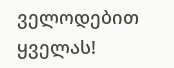ველოდებით ყველას!